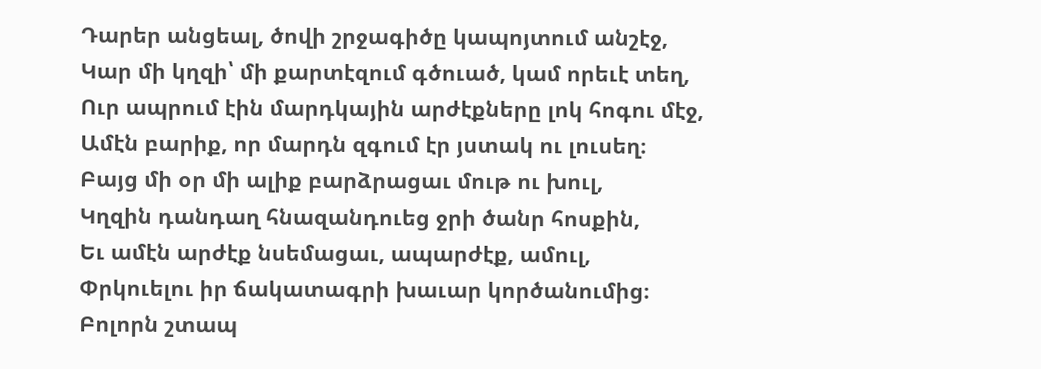Դարեր անցեալ, ծովի շրջագիծը կապոյտում անշէջ,
Կար մի կղզի՝ մի քարտէզում գծուած, կամ որեւէ տեղ,
Ուր ապրում էին մարդկային արժէքները լոկ հոգու մէջ,
Ամէն բարիք, որ մարդն զգում էր յստակ ու լուսեղ։
Բայց մի օր մի ալիք բարձրացաւ մութ ու խուլ,
Կղզին դանդաղ հնազանդուեց ջրի ծանր հոսքին,
Եւ ամէն արժէք նսեմացաւ, ապարժէք, ամուլ,
Փրկուելու իր ճակատագրի խաւար կործանումից։
Բոլորն շտապ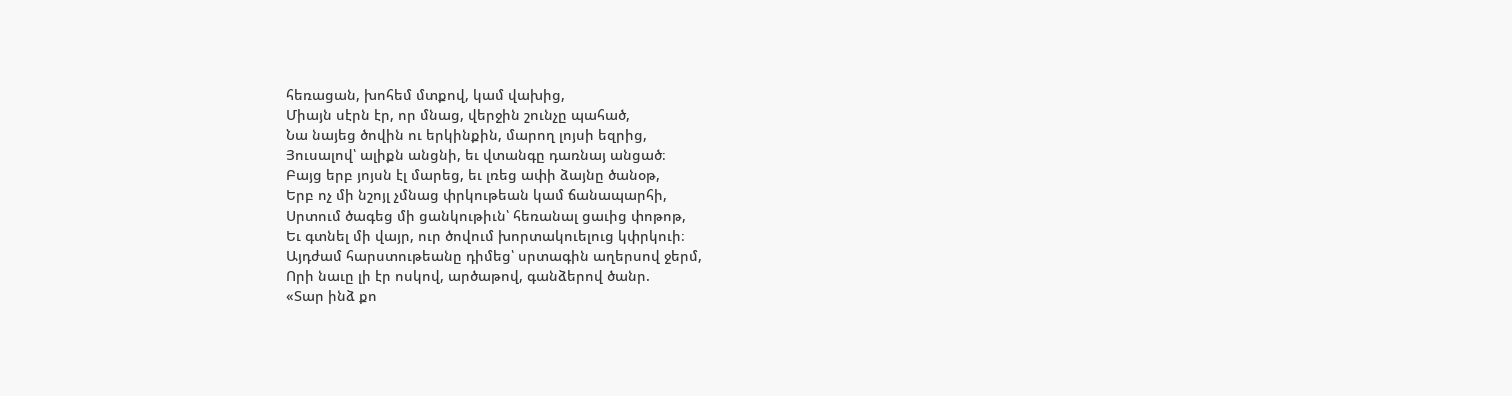հեռացան, խոհեմ մտքով, կամ վախից,
Միայն սէրն էր, որ մնաց, վերջին շունչը պահած,
Նա նայեց ծովին ու երկինքին, մարող լոյսի եզրից,
Յուսալով՝ ալիքն անցնի, եւ վտանգը դառնայ անցած։
Բայց երբ յոյսն էլ մարեց, եւ լռեց ափի ձայնը ծանօթ,
Երբ ոչ մի նշոյլ չմնաց փրկութեան կամ ճանապարհի,
Սրտում ծագեց մի ցանկութիւն՝ հեռանալ ցաւից փոթոթ,
Եւ գտնել մի վայր, ուր ծովում խորտակուելուց կփրկուի։
Այդժամ հարստութեանը դիմեց՝ սրտագին աղերսով ջերմ,
Որի նաւը լի էր ոսկով, արծաթով, գանձերով ծանր.
«Տար ինձ քո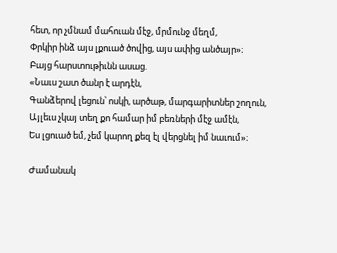հետ, որ չմնամ մահուան մէջ, մրմունջ մեղմ,
Փրկիր ինձ այս լքուած ծովից, այս ափից անծայր»։
Բայց հարստութիւնն ասաց.
«Նաւս շատ ծանր է արդէն,
Գանձերով լեցուն՝ ոսկի, արծաթ, մարգարիտներ շողուն,
Այլեւս չկայ տեղ քո համար իմ բեռների մէջ ամէն,
Ես լցուած եմ, չեմ կարող քեզ էլ վերցնել իմ նաւում»։

Ժամանակ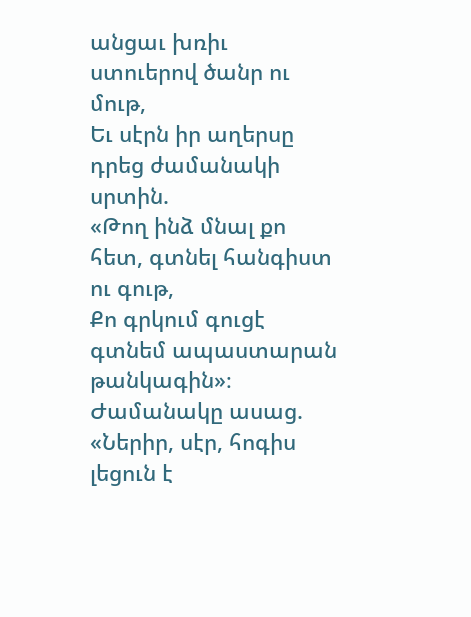անցաւ խռիւ ստուերով ծանր ու մութ,
Եւ սէրն իր աղերսը դրեց ժամանակի սրտին.
«Թող ինձ մնալ քո հետ, գտնել հանգիստ ու գութ,
Քո գրկում գուցէ գտնեմ ապաստարան թանկագին»։
Ժամանակը ասաց. «Ներիր, սէր, հոգիս լեցուն է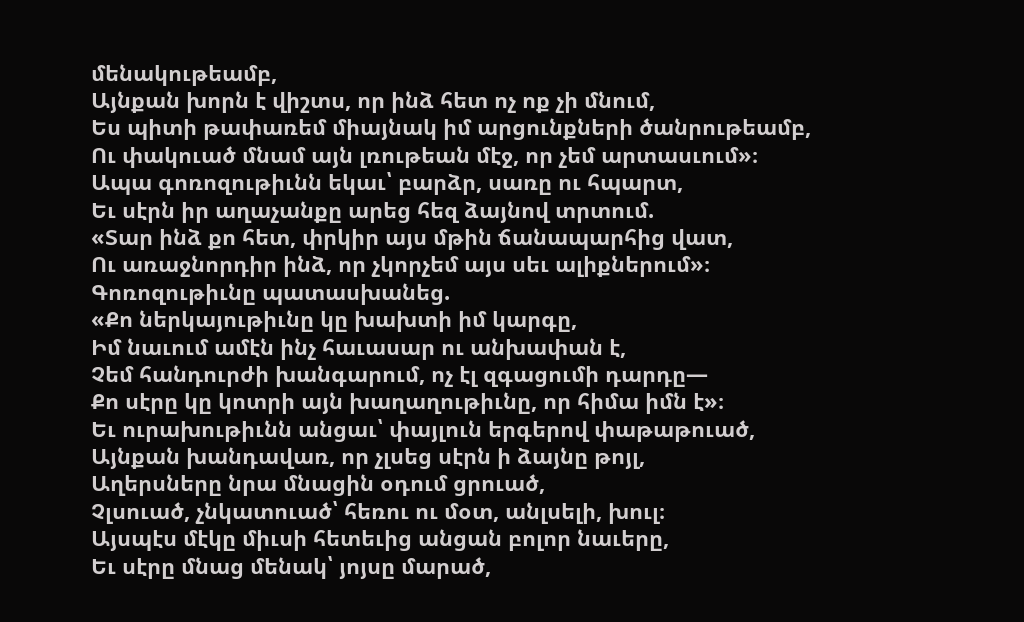մենակութեամբ,
Այնքան խորն է վիշտս, որ ինձ հետ ոչ ոք չի մնում,
Ես պիտի թափառեմ միայնակ իմ արցունքների ծանրութեամբ,
Ու փակուած մնամ այն լռութեան մէջ, որ չեմ արտասւում»։
Ապա գոռոզութիւնն եկաւ՝ բարձր, սառը ու հպարտ,
Եւ սէրն իր աղաչանքը արեց հեզ ձայնով տրտում.
«Տար ինձ քո հետ, փրկիր այս մթին ճանապարհից վատ,
Ու առաջնորդիր ինձ, որ չկորչեմ այս սեւ ալիքներում»։
Գոռոզութիւնը պատասխանեց.
«Քո ներկայութիւնը կը խախտի իմ կարգը,
Իմ նաւում ամէն ինչ հաւասար ու անխափան է,
Չեմ հանդուրժի խանգարում, ոչ էլ զգացումի դարդը—
Քո սէրը կը կոտրի այն խաղաղութիւնը, որ հիմա իմն է»։
Եւ ուրախութիւնն անցաւ՝ փայլուն երգերով փաթաթուած,
Այնքան խանդավառ, որ չլսեց սէրն ի ձայնը թոյլ,
Աղերսները նրա մնացին օդում ցրուած,
Չլսուած, չնկատուած՝ հեռու ու մօտ, անլսելի, խուլ։
Այսպէս մէկը միւսի հետեւից անցան բոլոր նաւերը,
Եւ սէրը մնաց մենակ՝ յոյսը մարած,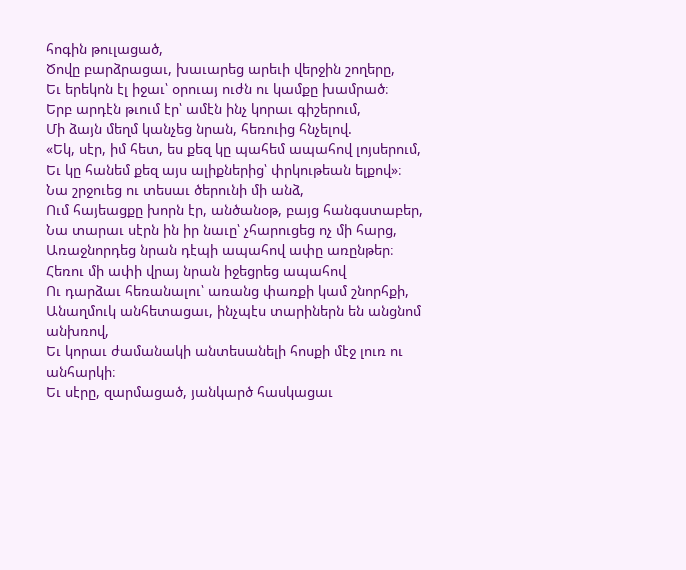հոգին թուլացած,
Ծովը բարձրացաւ, խաւարեց արեւի վերջին շողերը,
Եւ երեկոն էլ իջաւ՝ օրուայ ուժն ու կամքը խամրած։
Երբ արդէն թւում էր՝ ամէն ինչ կորաւ գիշերում,
Մի ձայն մեղմ կանչեց նրան, հեռուից հնչելով.
«Եկ, սէր, իմ հետ, ես քեզ կը պահեմ ապահով լոյսերում,
Եւ կը հանեմ քեզ այս ալիքներից՝ փրկութեան ելքով»։
Նա շրջուեց ու տեսաւ ծերունի մի անձ,
Ում հայեացքը խորն էր, անծանօթ, բայց հանգստաբեր,
Նա տարաւ սէրն ին իր նաւը՝ չհարուցեց ոչ մի հարց,
Առաջնորդեց նրան դէպի ապահով ափը առընթեր։
Հեռու մի ափի վրայ նրան իջեցրեց ապահով
Ու դարձաւ հեռանալու՝ առանց փառքի կամ շնորհքի,
Անաղմուկ անհետացաւ, ինչպէս տարիներն են անցնոմ անխռով,
Եւ կորաւ ժամանակի անտեսանելի հոսքի մէջ լուռ ու անհարկի։
Եւ սէրը, զարմացած, յանկարծ հասկացաւ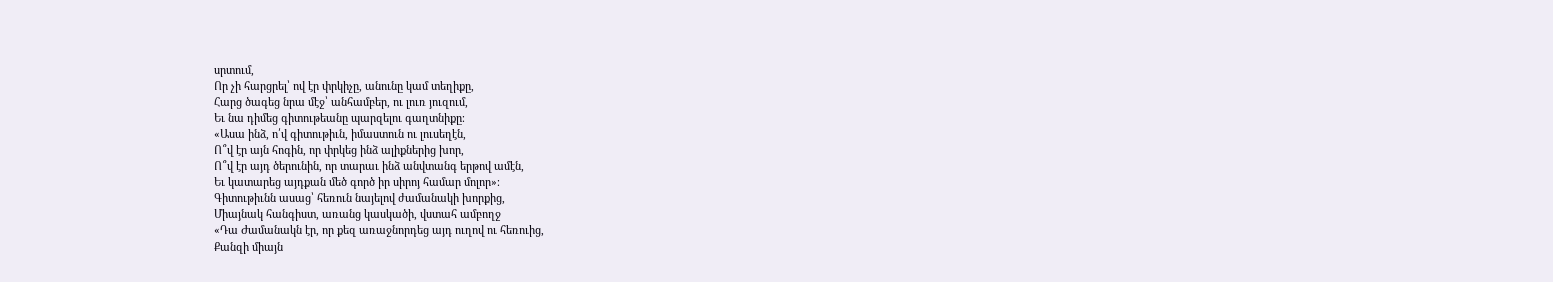սրտում,
Որ չի հարցրել՝ ով էր փրկիչը, անունը կամ տեղիքը,
Հարց ծագեց նրա մէջ՝ անհամբեր, ու լուռ յուզում,
Եւ նա դիմեց գիտութեանը պարզելու գաղտնիքը։
«Ասա ինձ, ո՛վ գիտութիւն, իմաստուն ու լուսեղէն,
Ո՞վ էր այն հոգին, որ փրկեց ինձ ալիքներից խոր,
Ո՞վ էր այդ ծերունին, որ տարաւ ինձ անվտանգ երթով ամէն,
Եւ կատարեց այդքան մեծ գործ իր սիրոյ համար մոլոր»։
Գիտութիւնն ասաց՝ հեռուն նայելով ժամանակի խորքից,
Միայնակ հանգիստ, առանց կասկածի, վստահ ամբողջ
«Դա Ժամանակն էր, որ քեզ առաջնորդեց այդ ուղով ու հեռուից,
Քանզի միայն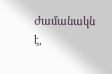Ժամանակն է,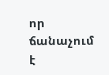որ ճանաչում է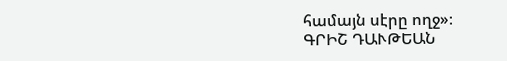համայն սէրը ողջ»։
ԳՐԻՇ ԴԱՒԹԵԱՆ